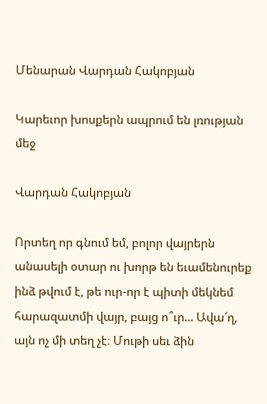Մենարան Վարդան Հակոբյան

Կարեւոր խոսքերն ապրում են լռության մեջ

Վարդան Հակոբյան

Որտեղ որ գնում եմ, բոլոր վայրերն անասելի օտար ու խորթ են եւամենուրեք ինձ թվում է, թե ուր-որ է պիտի մեկնեմ հարազատմի վայր, բայց ո՞ւր... Ավա՜ղ, այն ոչ մի տեղ չէ։ Մութի սեւ ձին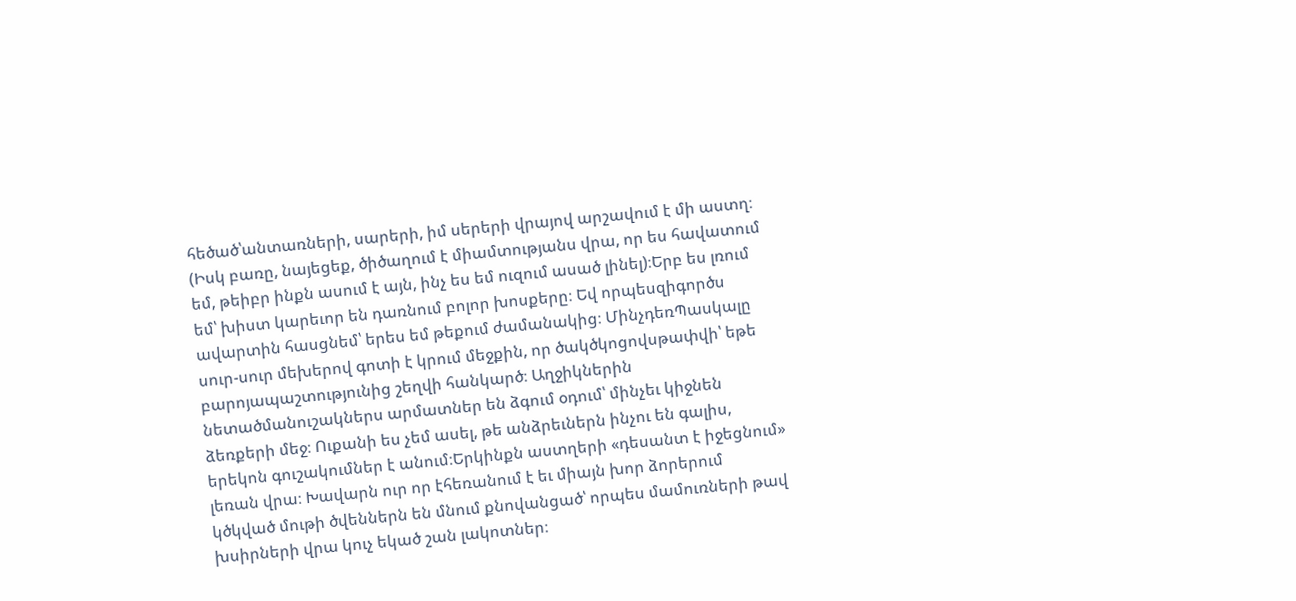հեծած՝անտառների, սարերի, իմ սերերի վրայով արշավում է մի աստղ։ (Իսկ բառը, նայեցեք, ծիծաղում է միամտությանս վրա, որ ես հավատում եմ, թեիբր ինքն ասում է այն, ինչ ես եմ ուզում ասած լինել)։Երբ ես լռում եմ՝ խիստ կարեւոր են դառնում բոլոր խոսքերը։ Եվ որպեսզիգործս ավարտին հասցնեմ՝ երես եմ թեքում ժամանակից։ ՄինչդեռՊասկալը սուր-սուր մեխերով գոտի է կրում մեջքին, որ ծակծկոցովսթափվի՝ եթե բարոյապաշտությունից շեղվի հանկարծ։ Աղջիկներին նետածմանուշակներս արմատներ են ձգում օդում՝ մինչեւ կիջնեն ձեռքերի մեջ։ Ուքանի ես չեմ ասել, թե անձրեւներն ինչու են գալիս, երեկոն գուշակումներ է անում։Երկինքն աստղերի «դեսանտ է իջեցնում» լեռան վրա։ Խավարն ուր որ էհեռանում է եւ միայն խոր ձորերում կծկված մութի ծվեններն են մնում քնովանցած՝ որպես մամուռների թավ խսիրների վրա կուչ եկած շան լակոտներ։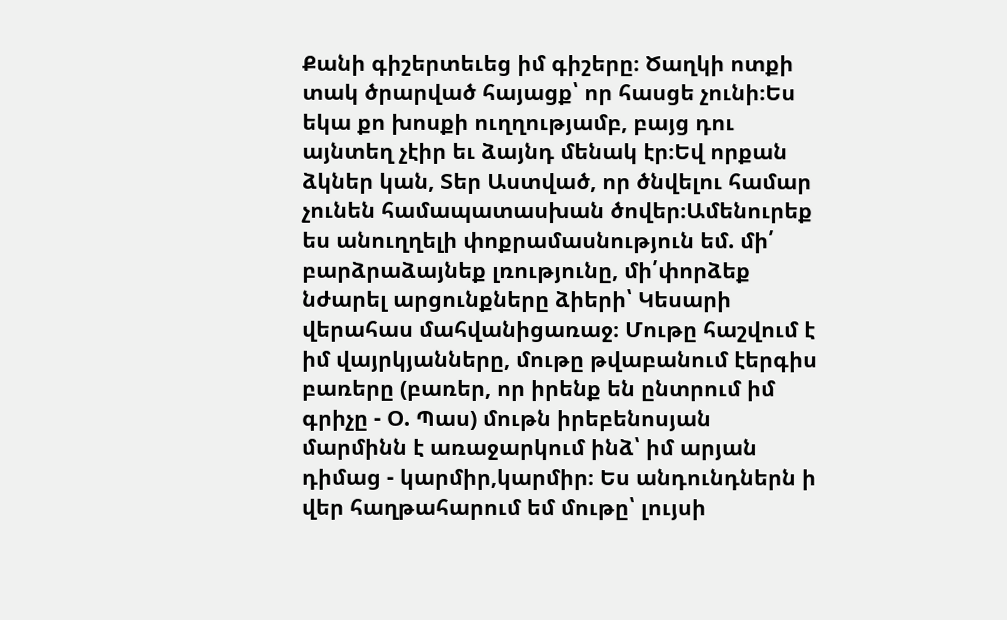Քանի գիշերտեւեց իմ գիշերը։ Ծաղկի ոտքի տակ ծրարված հայացք՝ որ հասցե չունի։Ես եկա քո խոսքի ուղղությամբ, բայց դու այնտեղ չէիր եւ ձայնդ մենակ էր։Եվ որքան ձկներ կան, Տեր Աստված, որ ծնվելու համար չունեն համապատասխան ծովեր։Ամենուրեք ես անուղղելի փոքրամասնություն եմ. մի՛ բարձրաձայնեք լռությունը, մի՛փորձեք նժարել արցունքները ձիերի՝ Կեսարի վերահաս մահվանիցառաջ։ Մութը հաշվում է իմ վայրկյանները, մութը թվաբանում էերգիս բառերը (բառեր, որ իրենք են ընտրում իմ գրիչը - Օ. Պաս) մութն իրեբենոսյան մարմինն է առաջարկում ինձ՝ իմ արյան դիմաց - կարմիր,կարմիր։ Ես անդունդներն ի վեր հաղթահարում եմ մութը՝ լույսի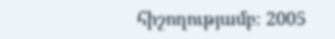հիշողությամբ։ 2005